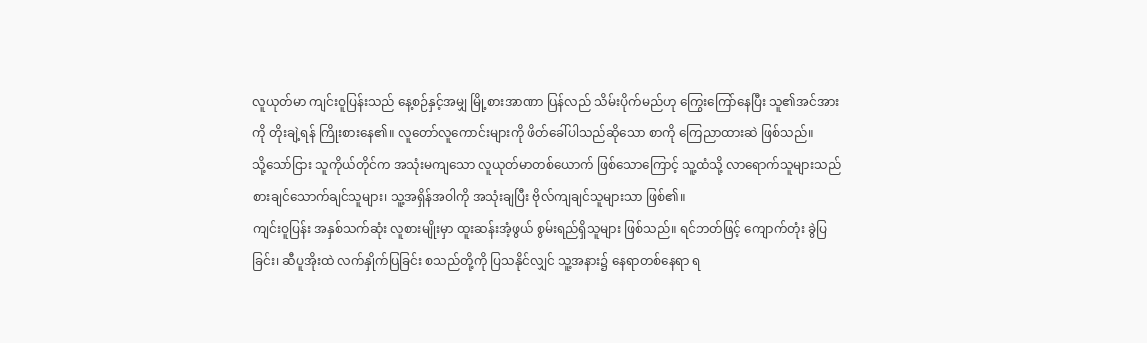လူယုတ်မာ ကျင်းဝူပြန်းသည် နေ့စဉ်နှင့်အမျှ မြို့စားအာဏာ ပြန်လည် သိမ်းပိုက်မည်ဟု ကြွေးကြော်နေပြီး သူ၏အင်အားကို တိုးချဲ့ရန် ကြိုးစားနေ၏။ လူတော်လူကောင်းများကို ဖိတ်ခေါ်ပါသည်ဆိုသော စာကို ကြေညာထားဆဲ ဖြစ်သည်။
သို့သော်ငြား သူကိုယ်တိုင်က အသုံးမကျသော လူယုတ်မာတစ်ယောက် ဖြစ်သောကြောင့် သူ့ထံသို့ လာရောက်သူများသည် စားချင်သောက်ချင်သူများ၊ သူ့အရှိန်အဝါကို အသုံးချပြီး ဗိုလ်ကျချင်သူများသာ ဖြစ်၏။
ကျင်းဝူပြန်း အနှစ်သက်ဆုံး လူစားမျိုးမှာ ထူးဆန်းအံ့ဖွယ် စွမ်းရည်ရှိသူများ ဖြစ်သည်။ ရင်ဘတ်ဖြင့် ကျောက်တုံး ခွဲပြခြင်း၊ ဆီပူအိုးထဲ လက်နှိုက်ပြခြင်း စသည်တို့ကို ပြသနိုင်လျှင် သူ့အနား၌ နေရာတစ်နေရာ ရ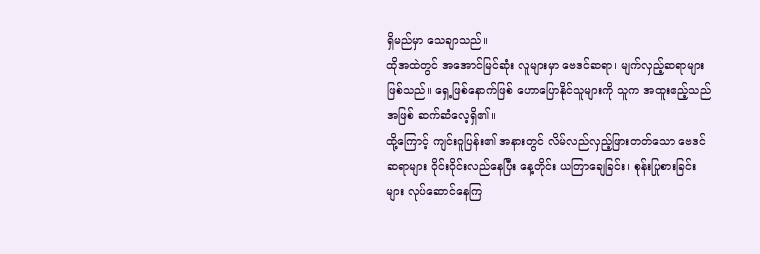ရှိမည်မှာ သေချာသည်။
ထိုအထဲတွင် အအောင်မြင်ဆုံး လူများမှာ ဗေဒင်ဆရာ၊ မျက်လှည့်ဆရာများ ဖြစ်သည်။ ရှေ့ဖြစ်နောက်ဖြစ် ဟောပြောနိုင်သူများကို သူက အထူးဧည့်သည်အဖြစ် ဆက်ဆံလေ့ရှိ၏။
ထို့ကြောင့် ကျင်းဝူပြန်း၏ အနားတွင် လိမ်လည်လှည့်ဖြားတတ်သော ဗေဒင်ဆရာများ ဝိုင်းဝိုင်းလည်နေပြီး နေ့တိုင်း ယတြာချေခြင်း၊ စုန်းပြုစားခြင်းများ လုပ်ဆောင်နေကြ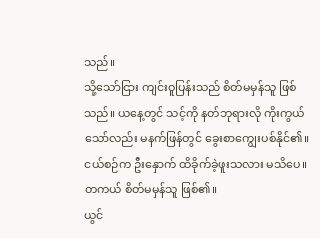သည်။
သို့သော်ငြား ကျင်းဝူပြန်းသည် စိတ်မမှန်သူ ဖြစ်သည်။ ယနေ့တွင် သင့်ကို နတ်ဘုရားလို ကိုးကွယ်သော်လည်း မနက်ဖြန်တွင် ခွေးစာကျွေးပစ်နိုင်၏။ ငယ်စဉ်က ဦးနှောက် ထိခိုက်ခဲ့ဖူးသလား မသိပေ။ တကယ် စိတ်မမှန်သူ ဖြစ်၏။
ယွင်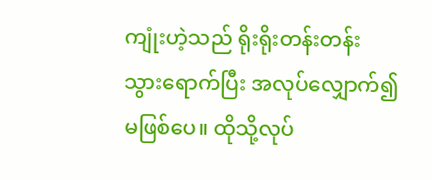ကျုံးဟဲ့သည် ရိုးရိုးတန်းတန်း သွားရောက်ပြီး အလုပ်လျှောက်၍ မဖြစ်ပေ။ ထိုသို့လုပ်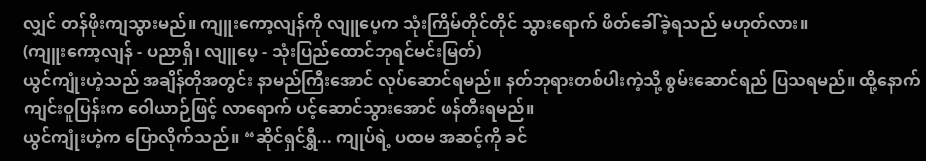လျှင် တန်ဖိုးကျသွားမည်။ ကျူးကော့လျန်ကို လျူပေ့က သုံးကြိမ်တိုင်တိုင် သွားရောက် ဖိတ်ခေါ်ခဲ့ရသည် မဟုတ်လား။
(ကျူးကော့လျန် - ပညာရှိ၊ လျူပေ့ - သုံးပြည်ထောင်ဘုရင်မင်းမြတ်)
ယွင်ကျုံးဟဲ့သည် အချိန်တိုအတွင်း နာမည်ကြီးအောင် လုပ်ဆောင်ရမည်။ နတ်ဘုရားတစ်ပါးကဲ့သို့ စွမ်းဆောင်ရည် ပြသရမည်။ ထို့နောက် ကျင်းဝူပြန်းက ဝေါယာဉ်ဖြင့် လာရောက် ပင့်ဆောင်သွားအောင် ဖန်တီးရမည်။
ယွင်ကျုံးဟဲ့က ပြောလိုက်သည်။ “ဆိုင်ရှင်ရွှီ... ကျုပ်ရဲ့ ပထမ အဆင့်ကို ခင်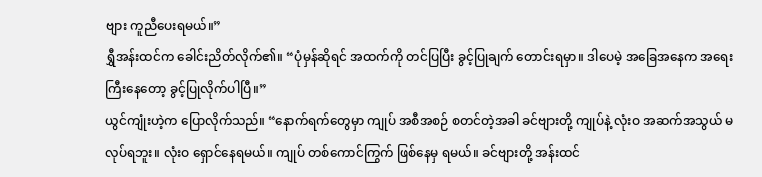ဗျား ကူညီပေးရမယ်။”
ရွှီအန်းထင်က ခေါင်းညိတ်လိုက်၏။ “ပုံမှန်ဆိုရင် အထက်ကို တင်ပြပြီး ခွင့်ပြုချက် တောင်းရမှာ။ ဒါပေမဲ့ အခြေအနေက အရေးကြီးနေတော့ ခွင့်ပြုလိုက်ပါပြီ။”
ယွင်ကျုံးဟဲ့က ပြောလိုက်သည်။ “နောက်ရက်တွေမှာ ကျုပ် အစီအစဉ် စတင်တဲ့အခါ ခင်ဗျားတို့ ကျုပ်နဲ့ လုံးဝ အဆက်အသွယ် မလုပ်ရဘူး။ လုံးဝ ရှောင်နေရမယ်။ ကျုပ် တစ်ကောင်ကြွက် ဖြစ်နေမှ ရမယ်။ ခင်ဗျားတို့ အန်းထင်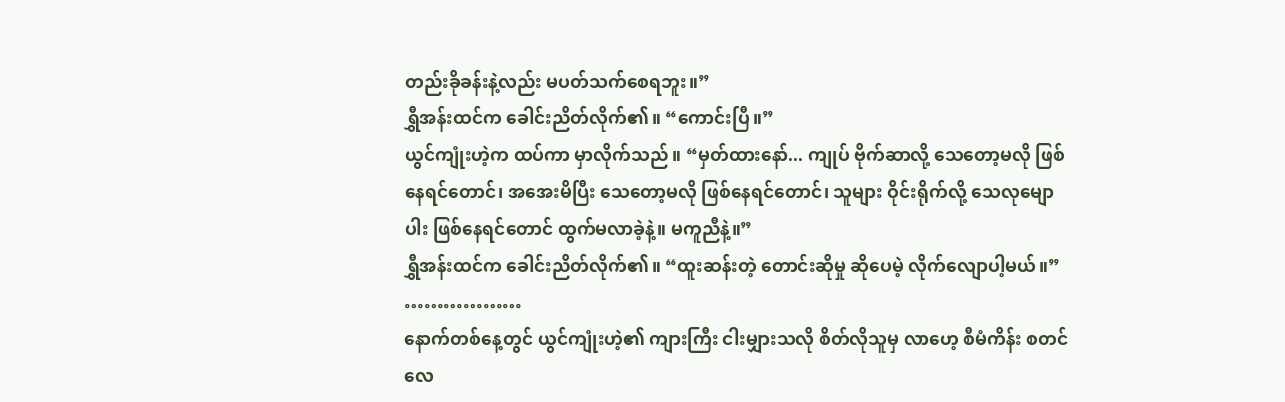တည်းခိုခန်းနဲ့လည်း မပတ်သက်စေရဘူး။”
ရွှီအန်းထင်က ခေါင်းညိတ်လိုက်၏။ “ကောင်းပြီ။”
ယွင်ကျုံးဟဲ့က ထပ်ကာ မှာလိုက်သည်။ “မှတ်ထားနော်... ကျုပ် ဗိုက်ဆာလို့ သေတော့မလို ဖြစ်နေရင်တောင်၊ အအေးမိပြီး သေတော့မလို ဖြစ်နေရင်တောင်၊ သူများ ဝိုင်းရိုက်လို့ သေလုမျောပါး ဖြစ်နေရင်တောင် ထွက်မလာခဲ့နဲ့။ မကူညီနဲ့။”
ရွှီအန်းထင်က ခေါင်းညိတ်လိုက်၏။ “ထူးဆန်းတဲ့ တောင်းဆိုမှု ဆိုပေမဲ့ လိုက်လျောပါ့မယ်။”
………………
နောက်တစ်နေ့တွင် ယွင်ကျုံးဟဲ့၏ ကျားကြီး ငါးမျှားသလို စိတ်လိုသူမှ လာဟေ့ စီမံကိန်း စတင်လေ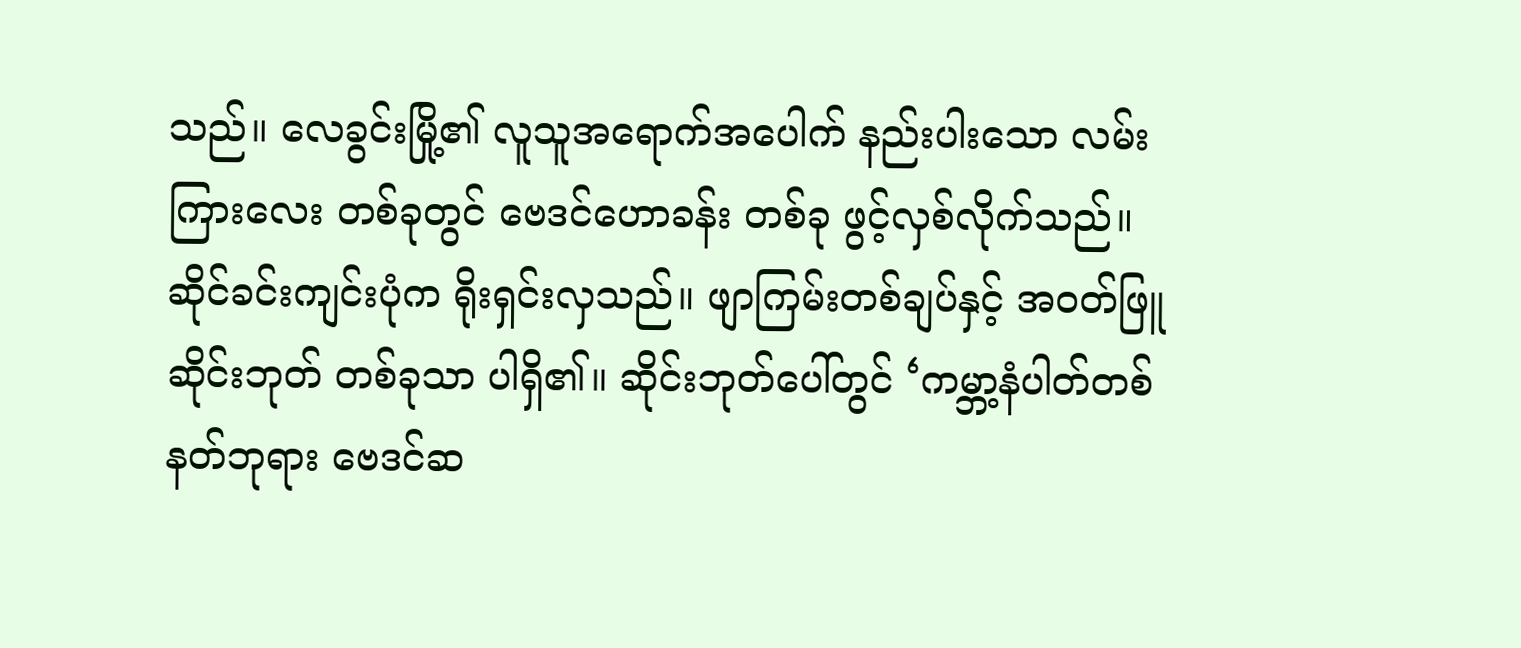သည်။ လေခွင်းမြို့၏ လူသူအရောက်အပေါက် နည်းပါးသော လမ်းကြားလေး တစ်ခုတွင် ဗေဒင်ဟောခန်း တစ်ခု ဖွင့်လှစ်လိုက်သည်။
ဆိုင်ခင်းကျင်းပုံက ရိုးရှင်းလှသည်။ ဖျာကြမ်းတစ်ချပ်နှင့် အဝတ်ဖြူ ဆိုင်းဘုတ် တစ်ခုသာ ပါရှိ၏။ ဆိုင်းဘုတ်ပေါ်တွင် ‘ကမ္ဘာ့နံပါတ်တစ် နတ်ဘုရား ဗေဒင်ဆ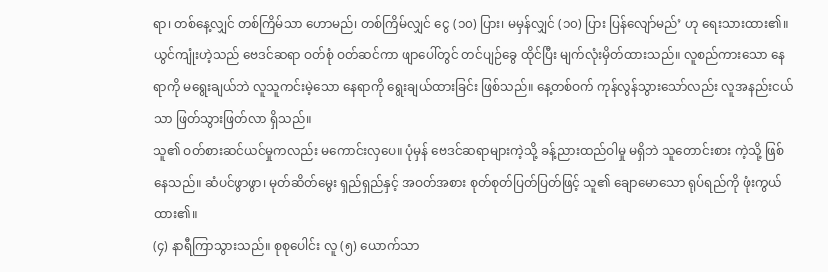ရာ၊ တစ်နေ့လျှင် တစ်ကြိမ်သာ ဟောမည်၊ တစ်ကြိမ်လျှင် ငွေ (၁၀) ပြား၊ မမှန်လျှင် (၁၀) ပြား ပြန်လျော်မည်’ ဟု ရေးသားထား၏။
ယွင်ကျုံးဟဲ့သည် ဗေဒင်ဆရာ ဝတ်စုံ ဝတ်ဆင်ကာ ဖျာပေါ်တွင် တင်ပျဉ်ခွေ ထိုင်ပြီး မျက်လုံးမှိတ်ထားသည်။ လူစည်ကားသော နေရာကို မရွေးချယ်ဘဲ လူသူကင်းမဲ့သော နေရာကို ရွေးချယ်ထားခြင်း ဖြစ်သည်။ နေ့တစ်ဝက် ကုန်လွန်သွားသော်လည်း လူအနည်းငယ်သာ ဖြတ်သွားဖြတ်လာ ရှိသည်။
သူ၏ ဝတ်စားဆင်ယင်မှုကလည်း မကောင်းလှပေ။ ပုံမှန် ဗေဒင်ဆရာများကဲ့သို့ ခန့်ညားထည်ဝါမှု မရှိဘဲ သူတောင်းစား ကဲ့သို့ ဖြစ်နေသည်။ ဆံပင်ဖွာဖွာ၊ မုတ်ဆိတ်မွေး ရှည်ရှည်နှင့် အဝတ်အစား စုတ်စုတ်ပြတ်ပြတ်ဖြင့် သူ၏ ချောမောသော ရုပ်ရည်ကို ဖုံးကွယ်ထား၏။
(၄) နာရီကြာသွားသည်။ စုစုပေါင်း လူ (၅) ယောက်သာ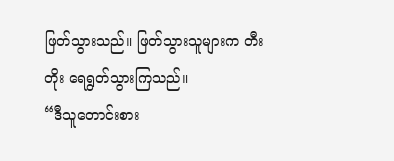ဖြတ်သွားသည်။ ဖြတ်သွားသူများက တီးတိုး ရေရွတ်သွားကြသည်။
“ဒီသူတောင်းစား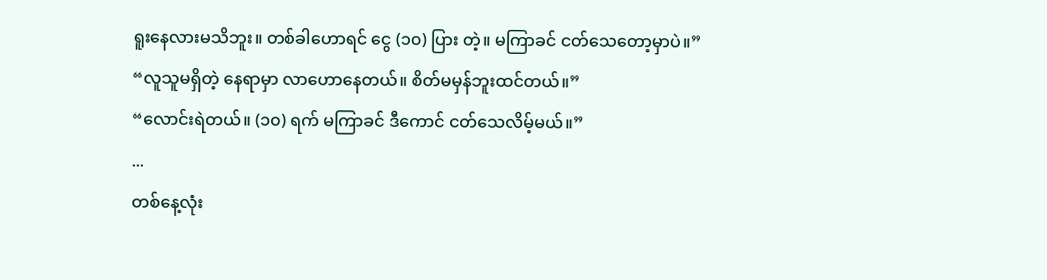ရူးနေလားမသိဘူး။ တစ်ခါဟောရင် ငွေ (၁၀) ပြား တဲ့။ မကြာခင် ငတ်သေတော့မှာပဲ။”
“လူသူမရှိတဲ့ နေရာမှာ လာဟောနေတယ်။ စိတ်မမှန်ဘူးထင်တယ်။”
“လောင်းရဲတယ်။ (၁၀) ရက် မကြာခင် ဒီကောင် ငတ်သေလိမ့်မယ်။”
...
တစ်နေ့လုံး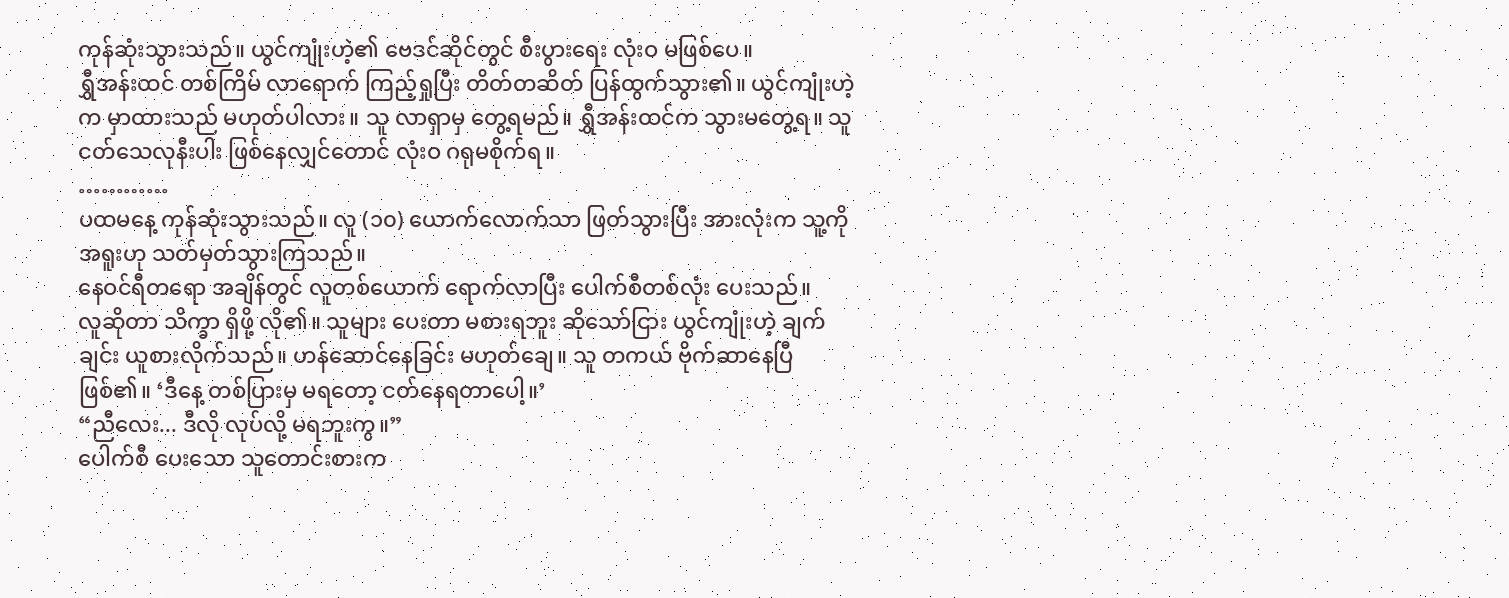ကုန်ဆုံးသွားသည်။ ယွင်ကျုံးဟဲ့၏ ဗေဒင်ဆိုင်တွင် စီးပွားရေး လုံးဝ မဖြစ်ပေ။
ရွှီအန်းထင် တစ်ကြိမ် လာရောက် ကြည့်ရှုပြီး တိတ်တဆိတ် ပြန်ထွက်သွား၏။ ယွင်ကျုံးဟဲ့က မှာထားသည် မဟုတ်ပါလား။ သူ လာရှာမှ တွေ့ရမည်။ ရွှီအန်းထင်က သွားမတွေ့ရ။ သူ ငတ်သေလုနီးပါး ဖြစ်နေလျှင်တောင် လုံးဝ ဂရုမစိုက်ရ။
…………
ပထမနေ့ ကုန်ဆုံးသွားသည်။ လူ (၁၀) ယောက်လောက်သာ ဖြတ်သွားပြီး အားလုံးက သူ့ကို အရူးဟု သတ်မှတ်သွားကြသည်။
နေဝင်ရီတရော အချိန်တွင် လူတစ်ယောက် ရောက်လာပြီး ပေါက်စီတစ်လုံး ပေးသည်။
လူဆိုတာ သိက္ခာ ရှိဖို့ လို၏။ သူများ ပေးတာ မစားရဘူး ဆိုသော်ငြား ယွင်ကျုံးဟဲ့ ချက်ချင်း ယူစားလိုက်သည်။ ဟန်ဆောင်နေခြင်း မဟုတ်ချေ။ သူ တကယ် ဗိုက်ဆာနေပြီဖြစ်၏။ ‘ဒီနေ့ တစ်ပြားမှ မရတော့ ငတ်နေရတာပေါ့။’
“ညီလေး... ဒီလို လုပ်လို့ မရဘူးကွ။”
ပေါက်စီ ပေးသော သူတောင်းစားက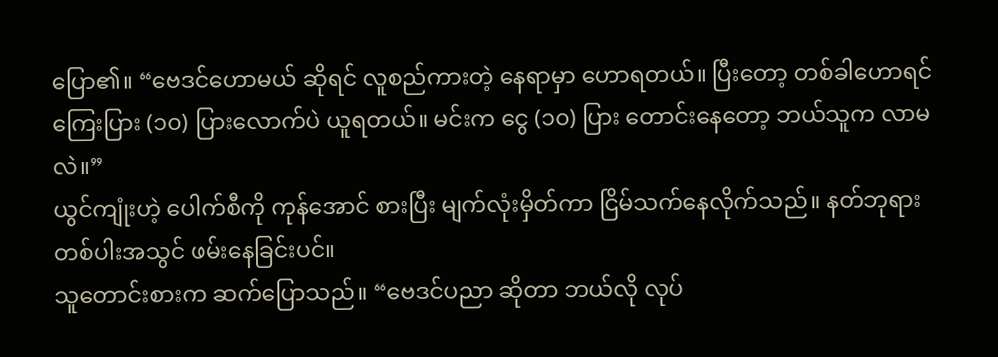ပြော၏။ “ဗေဒင်ဟောမယ် ဆိုရင် လူစည်ကားတဲ့ နေရာမှာ ဟောရတယ်။ ပြီးတော့ တစ်ခါဟောရင် ကြေးပြား (၁၀) ပြားလောက်ပဲ ယူရတယ်။ မင်းက ငွေ (၁၀) ပြား တောင်းနေတော့ ဘယ်သူက လာမလဲ။”
ယွင်ကျုံးဟဲ့ ပေါက်စီကို ကုန်အောင် စားပြီး မျက်လုံးမှိတ်ကာ ငြိမ်သက်နေလိုက်သည်။ နတ်ဘုရားတစ်ပါးအသွင် ဖမ်းနေခြင်းပင်။
သူတောင်းစားက ဆက်ပြောသည်။ “ဗေဒင်ပညာ ဆိုတာ ဘယ်လို လုပ်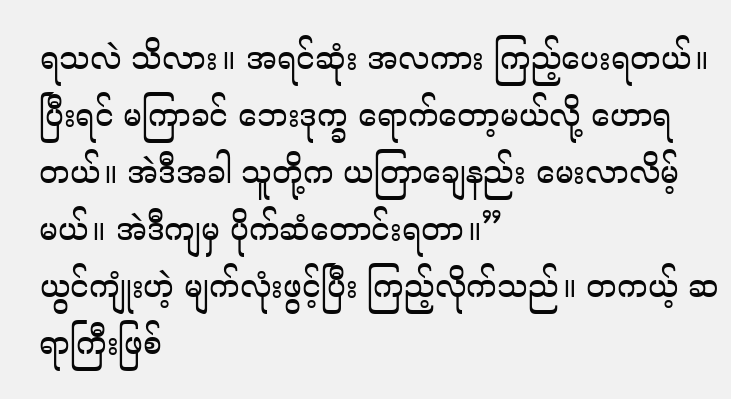ရသလဲ သိလား။ အရင်ဆုံး အလကား ကြည့်ပေးရတယ်။ ပြီးရင် မကြာခင် ဘေးဒုက္ခ ရောက်တော့မယ်လို့ ဟောရတယ်။ အဲဒီအခါ သူတို့က ယတြာချေနည်း မေးလာလိမ့်မယ်။ အဲဒီကျမှ ပိုက်ဆံတောင်းရတာ။”
ယွင်ကျုံးဟဲ့ မျက်လုံးဖွင့်ပြီး ကြည့်လိုက်သည်။ တကယ့် ဆရာကြီးဖြစ်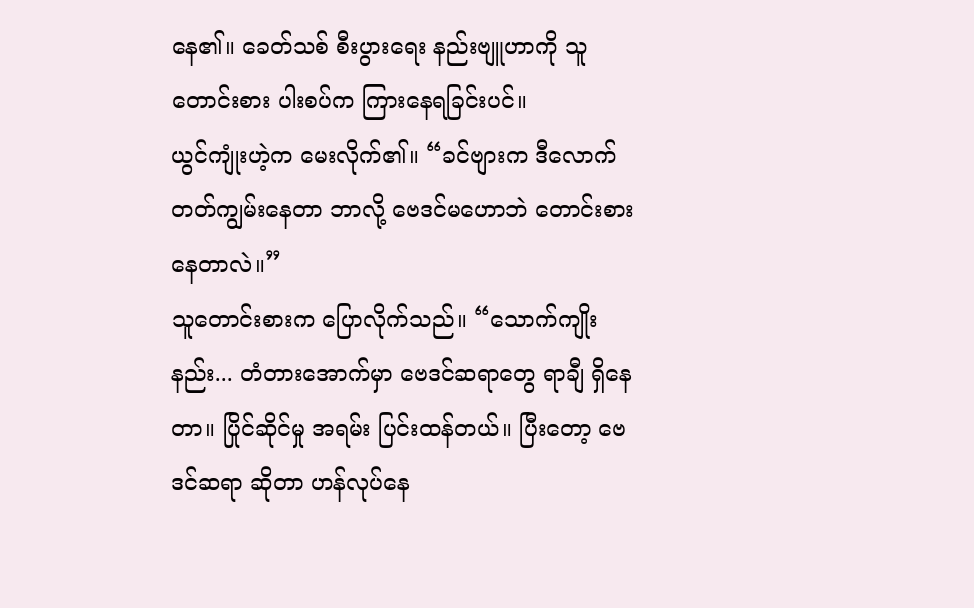နေ၏။ ခေတ်သစ် စီးပွားရေး နည်းဗျူဟာကို သူတောင်းစား ပါးစပ်က ကြားနေရခြင်းပင်။
ယွင်ကျုံးဟဲ့က မေးလိုက်၏။ “ခင်ဗျားက ဒီလောက် တတ်ကျွမ်းနေတာ ဘာလို့ ဗေဒင်မဟောဘဲ တောင်းစားနေတာလဲ။”
သူတောင်းစားက ပြောလိုက်သည်။ “သောက်ကျိုးနည်း... တံတားအောက်မှာ ဗေဒင်ဆရာတွေ ရာချီ ရှိနေတာ။ ပြိုင်ဆိုင်မှု အရမ်း ပြင်းထန်တယ်။ ပြီးတော့ ဗေဒင်ဆရာ ဆိုတာ ဟန်လုပ်နေ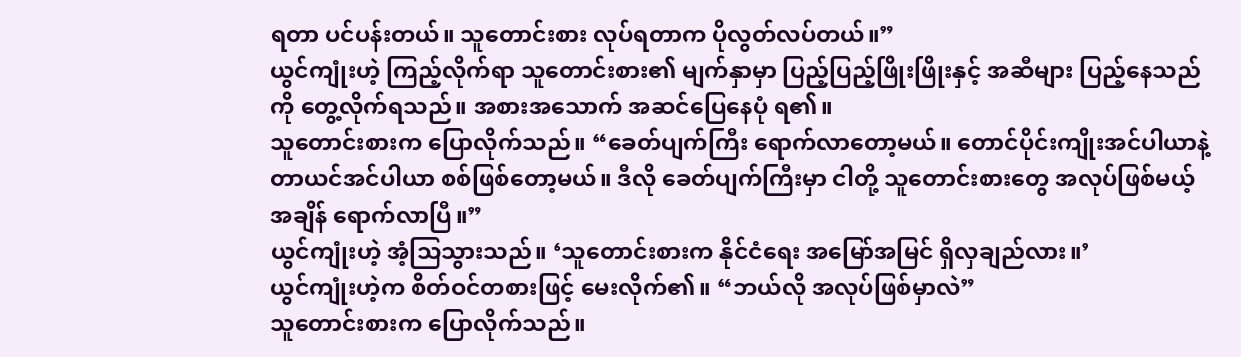ရတာ ပင်ပန်းတယ်။ သူတောင်းစား လုပ်ရတာက ပိုလွတ်လပ်တယ်။”
ယွင်ကျုံးဟဲ့ ကြည့်လိုက်ရာ သူတောင်းစား၏ မျက်နှာမှာ ပြည့်ပြည့်ဖြိုးဖြိုးနှင့် အဆီများ ပြည့်နေသည်ကို တွေ့လိုက်ရသည်။ အစားအသောက် အဆင်ပြေနေပုံ ရ၏။
သူတောင်းစားက ပြောလိုက်သည်။ “ခေတ်ပျက်ကြီး ရောက်လာတော့မယ်။ တောင်ပိုင်းကျိုးအင်ပါယာနဲ့ တာယင်အင်ပါယာ စစ်ဖြစ်တော့မယ်။ ဒီလို ခေတ်ပျက်ကြီးမှာ ငါတို့ သူတောင်းစားတွေ အလုပ်ဖြစ်မယ့် အချိန် ရောက်လာပြီ။”
ယွင်ကျုံးဟဲ့ အံ့သြသွားသည်။ ‘သူတောင်းစားက နိုင်ငံရေး အမြော်အမြင် ရှိလှချည်လား။’
ယွင်ကျုံးဟဲ့က စိတ်ဝင်တစားဖြင့် မေးလိုက်၏။ “ဘယ်လို အလုပ်ဖြစ်မှာလဲ”
သူတောင်းစားက ပြောလိုက်သည်။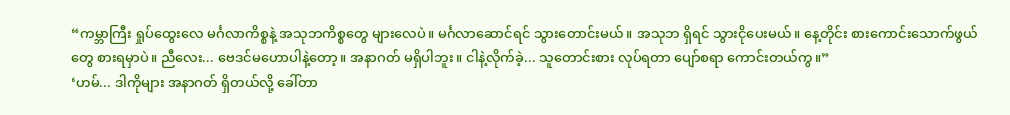“ကမ္ဘာကြီး ရှုပ်ထွေးလေ မင်္ဂလာကိစ္စနဲ့ အသုဘကိစ္စတွေ များလေပဲ။ မင်္ဂလာဆောင်ရင် သွားတောင်းမယ်။ အသုဘ ရှိရင် သွားငိုပေးမယ်။ နေ့တိုင်း စားကောင်းသောက်ဖွယ်တွေ စားရမှာပဲ။ ညီလေး... ဗေဒင်မဟောပါနဲ့တော့။ အနာဂတ် မရှိပါဘူး။ ငါနဲ့လိုက်ခဲ့... သူတောင်းစား လုပ်ရတာ ပျော်စရာ ကောင်းတယ်ကွ။”
‘ဟမ်... ဒါကိုများ အနာဂတ် ရှိတယ်လို့ ခေါ်တာ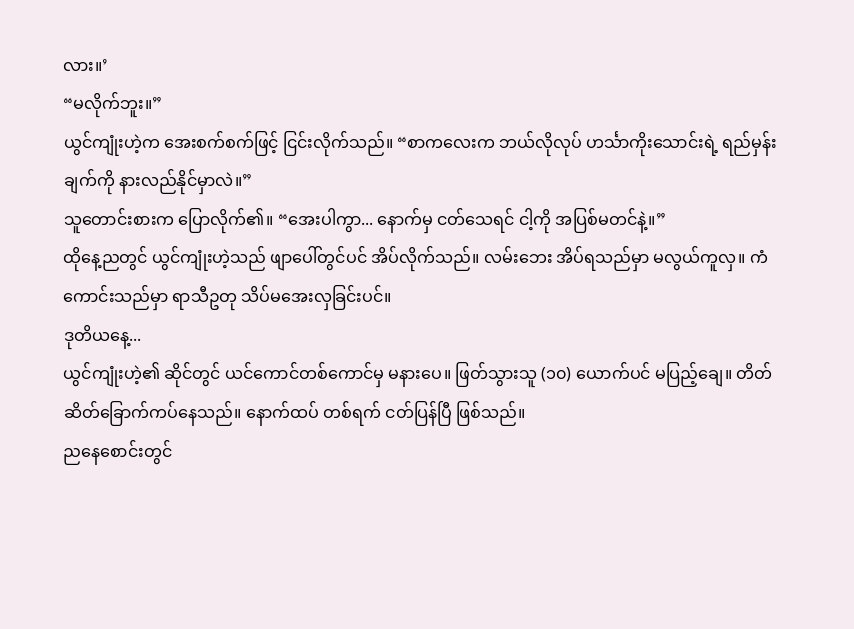လား။’
“မလိုက်ဘူး။”
ယွင်ကျုံးဟဲ့က အေးစက်စက်ဖြင့် ငြင်းလိုက်သည်။ “စာကလေးက ဘယ်လိုလုပ် ဟင်္သာကိုးသောင်းရဲ့ ရည်မှန်းချက်ကို နားလည်နိုင်မှာလဲ။”
သူတောင်းစားက ပြောလိုက်၏။ “အေးပါကွာ... နောက်မှ ငတ်သေရင် ငါ့ကို အပြစ်မတင်နဲ့။”
ထိုနေ့ညတွင် ယွင်ကျုံးဟဲ့သည် ဖျာပေါ်တွင်ပင် အိပ်လိုက်သည်။ လမ်းဘေး အိပ်ရသည်မှာ မလွယ်ကူလှ။ ကံကောင်းသည်မှာ ရာသီဥတု သိပ်မအေးလှခြင်းပင်။
ဒုတိယနေ့...
ယွင်ကျုံးဟဲ့၏ ဆိုင်တွင် ယင်ကောင်တစ်ကောင်မှ မနားပေ။ ဖြတ်သွားသူ (၁၀) ယောက်ပင် မပြည့်ချေ။ တိတ်ဆိတ်ခြောက်ကပ်နေသည်။ နောက်ထပ် တစ်ရက် ငတ်ပြန်ပြီ ဖြစ်သည်။
ညနေစောင်းတွင်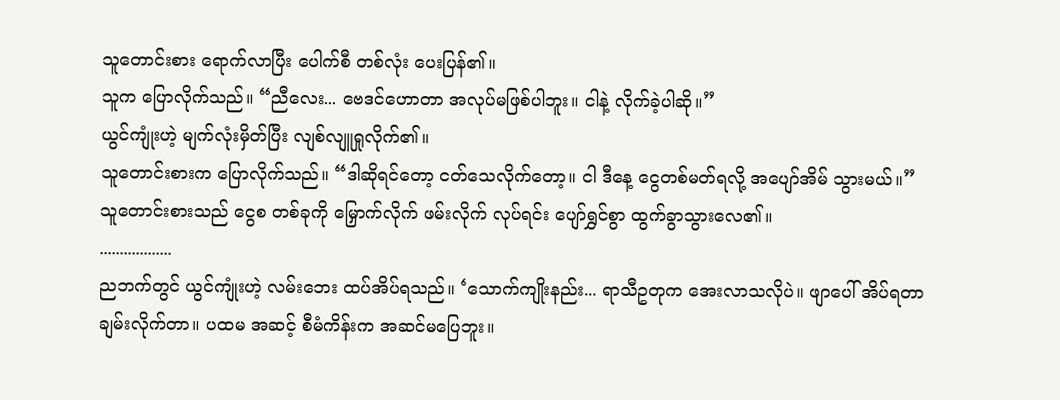သူတောင်းစား ရောက်လာပြီး ပေါက်စီ တစ်လုံး ပေးပြန်၏။
သူက ပြောလိုက်သည်။ “ညီလေး... ဗေဒင်ဟောတာ အလုပ်မဖြစ်ပါဘူး။ ငါနဲ့ လိုက်ခဲ့ပါဆို။”
ယွင်ကျုံးဟဲ့ မျက်လုံးမှိတ်ပြီး လျစ်လျူရှုလိုက်၏။
သူတောင်းစားက ပြောလိုက်သည်။ “ဒါဆိုရင်တော့ ငတ်သေလိုက်တော့။ ငါ ဒီနေ့ ငွေတစ်မတ်ရလို့ အပျော်အိမ် သွားမယ်။”
သူတောင်းစားသည် ငွေစ တစ်ခုကို မြှောက်လိုက် ဖမ်းလိုက် လုပ်ရင်း ပျော်ရွှင်စွာ ထွက်ခွာသွားလေ၏။
..................
ညဘက်တွင် ယွင်ကျုံးဟဲ့ လမ်းဘေး ထပ်အိပ်ရသည်။ ‘သောက်ကျိုးနည်း... ရာသီဥတုက အေးလာသလိုပဲ။ ဖျာပေါ် အိပ်ရတာ ချမ်းလိုက်တာ။ ပထမ အဆင့် စီမံကိန်းက အဆင်မပြေဘူး။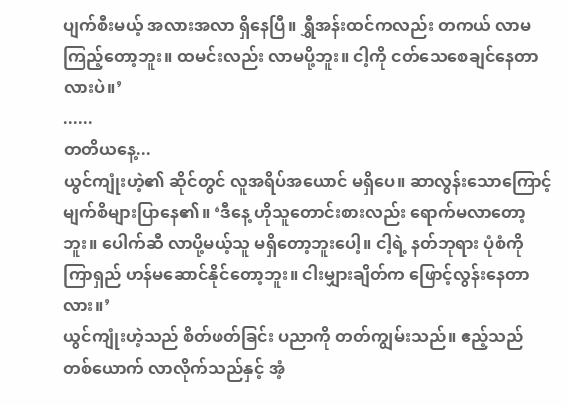ပျက်စီးမယ့် အလားအလာ ရှိနေပြီ။ ရွှီအန်းထင်ကလည်း တကယ် လာမကြည့်တော့ဘူး။ ထမင်းလည်း လာမပို့ဘူး။ ငါ့ကို ငတ်သေစေချင်နေတာလားပဲ။’
......
တတိယနေ့...
ယွင်ကျုံးဟဲ့၏ ဆိုင်တွင် လူအရိပ်အယောင် မရှိပေ။ ဆာလွန်းသောကြောင့် မျက်စိများပြာနေ၏။ ‘ဒီနေ့ ဟိုသူတောင်းစားလည်း ရောက်မလာတော့ဘူး။ ပေါက်ဆီ လာပို့မယ့်သူ မရှိတော့ဘူးပေါ့။ ငါ့ရဲ့ နတ်ဘုရား ပုံစံကို ကြာရှည် ဟန်မဆောင်နိုင်တော့ဘူး။ ငါးမျှားချိတ်က ဖြောင့်လွန်းနေတာလား။’
ယွင်ကျုံးဟဲ့သည် စိတ်ဖတ်ခြင်း ပညာကို တတ်ကျွမ်းသည်။ ဧည့်သည် တစ်ယောက် လာလိုက်သည်နှင့် အံ့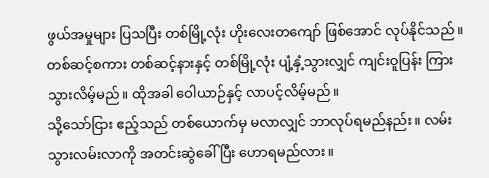ဖွယ်အမှုများ ပြသပြီး တစ်မြို့လုံး ဟိုးလေးတကျော် ဖြစ်အောင် လုပ်နိုင်သည်။
တစ်ဆင့်စကား တစ်ဆင့်နားနှင့် တစ်မြို့လုံး ပျံ့နှံ့သွားလျှင် ကျင်းဝူပြန်း ကြားသွားလိမ့်မည်။ ထိုအခါ ဝေါယာဉ်နှင့် လာပင့်လိမ့်မည်။
သို့သော်ငြား ဧည့်သည် တစ်ယောက်မှ မလာလျှင် ဘာလုပ်ရမည်နည်း။ လမ်းသွားလမ်းလာကို အတင်းဆွဲခေါ်ပြီး ဟောရမည်လား။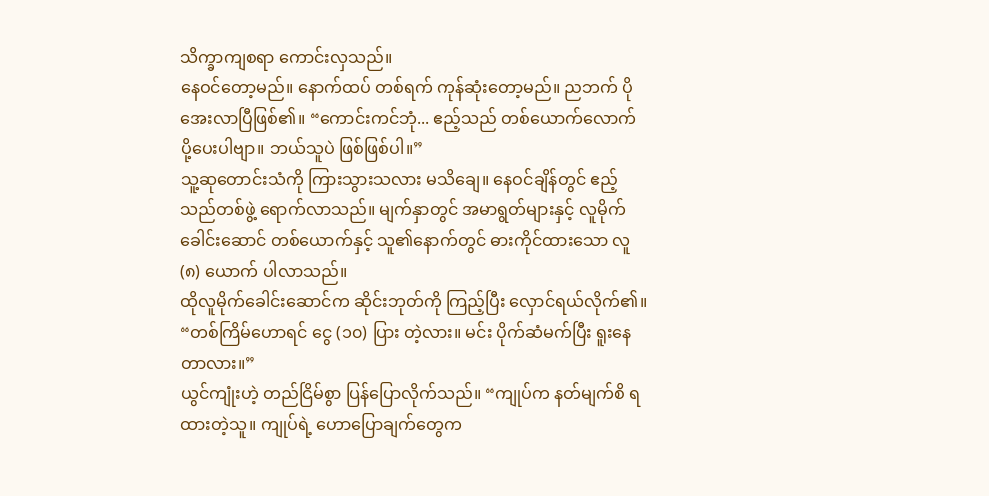သိက္ခာကျစရာ ကောင်းလှသည်။
နေဝင်တော့မည်။ နောက်ထပ် တစ်ရက် ကုန်ဆုံးတော့မည်။ ညဘက် ပိုအေးလာပြီဖြစ်၏။ “ကောင်းကင်ဘုံ... ဧည့်သည် တစ်ယောက်လောက် ပို့ပေးပါဗျာ။ ဘယ်သူပဲ ဖြစ်ဖြစ်ပါ။”
သူ့ဆုတောင်းသံကို ကြားသွားသလား မသိချေ။ နေဝင်ချိန်တွင် ဧည့်သည်တစ်ဖွဲ့ ရောက်လာသည်။ မျက်နှာတွင် အမာရွတ်များနှင့် လူမိုက်ခေါင်းဆောင် တစ်ယောက်နှင့် သူ၏နောက်တွင် ဓားကိုင်ထားသော လူ (၈) ယောက် ပါလာသည်။
ထိုလူမိုက်ခေါင်းဆောင်က ဆိုင်းဘုတ်ကို ကြည့်ပြီး လှောင်ရယ်လိုက်၏။ “တစ်ကြိမ်ဟောရင် ငွေ (၁၀) ပြား တဲ့လား။ မင်း ပိုက်ဆံမက်ပြီး ရူးနေတာလား။”
ယွင်ကျုံးဟဲ့ တည်ငြိမ်စွာ ပြန်ပြောလိုက်သည်။ “ကျုပ်က နတ်မျက်စိ ရထားတဲ့သူ။ ကျုပ်ရဲ့ ဟောပြောချက်တွေက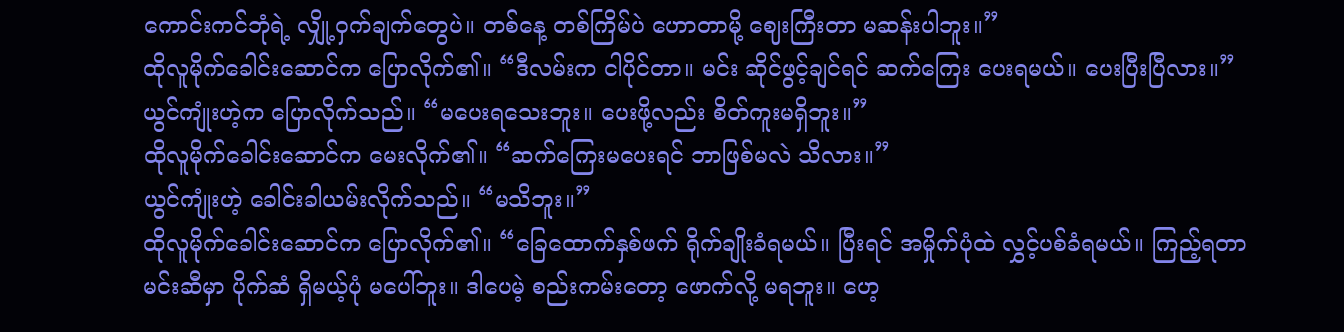ကောင်းကင်ဘုံရဲ့ လျှို့ဝှက်ချက်တွေပဲ။ တစ်နေ့ တစ်ကြိမ်ပဲ ဟောတာမို့ ဈေးကြီးတာ မဆန်းပါဘူး။”
ထိုလူမိုက်ခေါင်းဆောင်က ပြောလိုက်၏။ “ဒီလမ်းက ငါပိုင်တာ။ မင်း ဆိုင်ဖွင့်ချင်ရင် ဆက်ကြေး ပေးရမယ်။ ပေးပြီးပြီလား။”
ယွင်ကျုံးဟဲ့က ပြောလိုက်သည်။ “မပေးရသေးဘူး။ ပေးဖို့လည်း စိတ်ကူးမရှိဘူး။”
ထိုလူမိုက်ခေါင်းဆောင်က မေးလိုက်၏။ “ဆက်ကြေးမပေးရင် ဘာဖြစ်မလဲ သိလား။”
ယွင်ကျုံးဟဲ့ ခေါင်းခါယမ်းလိုက်သည်။ “မသိဘူး။”
ထိုလူမိုက်ခေါင်းဆောင်က ပြောလိုက်၏။ “ခြေထောက်နှစ်ဖက် ရိုက်ချိုးခံရမယ်။ ပြီးရင် အမှိုက်ပုံထဲ လွှင့်ပစ်ခံရမယ်။ ကြည့်ရတာ မင်းဆီမှာ ပိုက်ဆံ ရှိမယ့်ပုံ မပေါ်ဘူး။ ဒါပေမဲ့ စည်းကမ်းတော့ ဖောက်လို့ မရဘူး။ ဟေ့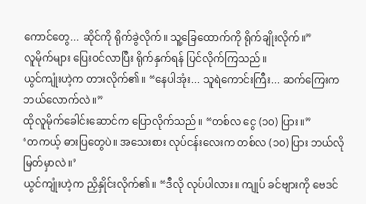ကောင်တွေ... ဆိုင်ကို ရိုက်ခွဲလိုက်။ သူ့ခြေထောက်ကို ရိုက်ချိုးလိုက်။”
လူမိုက်များ ပြေးဝင်လာပြီး ရိုက်နှက်ရန် ပြင်လိုက်ကြသည်။
ယွင်ကျုံးဟဲ့က တားလိုက်၏။ “နေပါအုံး... သူရဲကောင်းကြီး... ဆက်ကြေးက ဘယ်လောက်လဲ။”
ထိုလူမိုက်ခေါင်းဆောင်က ပြောလိုက်သည်။ “တစ်လ ငွေ (၁၀) ပြား။”
‘တကယ့် ဓားပြတွေပဲ။ အသေးစား လုပ်ငန်းလေးက တစ်လ (၁၀) ပြား ဘယ်လို မြတ်မှာလဲ။’
ယွင်ကျုံးဟဲ့က ညှိနှိုင်းလိုက်၏။ “ဒီလို လုပ်ပါလား။ ကျုပ် ခင်ဗျားကို ဗေဒင်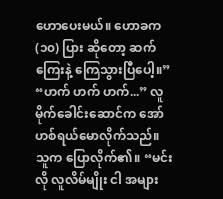ဟောပေးမယ်။ ဟောခက (၁၀) ပြား ဆိုတော့ ဆက်ကြေးနဲ့ ကြေသွားပြီပေါ့။”
“ဟက် ဟက် ဟက်...” လူမိုက်ခေါင်းဆောင်က အော်ဟစ်ရယ်မောလိုက်သည်။
သူက ပြောလိုက်၏။ “မင်းလို လူလိမ်မျိုး ငါ အများ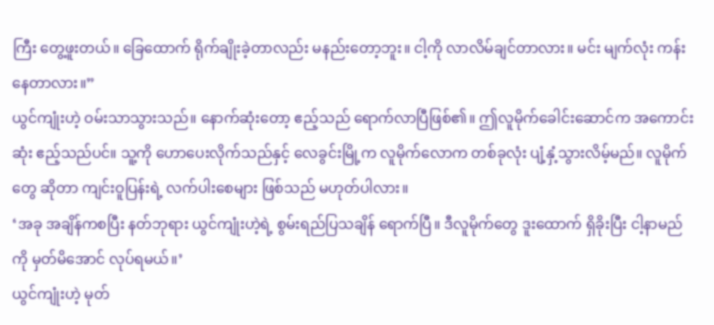ကြီး တွေ့ဖူးတယ်။ ခြေထောက် ရိုက်ချိုးခဲ့တာလည်း မနည်းတော့ဘူး။ ငါ့ကို လာလိမ်ချင်တာလား။ မင်း မျက်လုံး ကန်းနေတာလား။”
ယွင်ကျုံးဟဲ့ ဝမ်းသာသွားသည်။ နောက်ဆုံးတော့ ဧည့်သည် ရောက်လာပြီဖြစ်၏။ ဤလူမိုက်ခေါင်းဆောင်က အကောင်းဆုံး ဧည့်သည်ပင်။ သူ့ကို ဟောပေးလိုက်သည်နှင့် လေခွင်းမြို့က လူမိုက်လောက တစ်ခုလုံး ပျံ့နှံ့သွားလိမ့်မည်။ လူမိုက်တွေ ဆိုတာ ကျင်းဝူပြန်းရဲ့ လက်ပါးစေများ ဖြစ်သည် မဟုတ်ပါလား။
‘အခု အချိန်ကစပြီး နတ်ဘုရား ယွင်ကျုံးဟဲ့ရဲ့ စွမ်းရည်ပြသချိန် ရောက်ပြီ။ ဒီလူမိုက်တွေ ဒူးထောက် ရှိခိုးပြီး ငါ့နာမည်ကို မှတ်မိအောင် လုပ်ရမယ်။’
ယွင်ကျုံးဟဲ့ မုတ်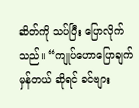ဆိတ်ကို သပ်ပြီး ပြောလိုက်သည်။ “ကျုပ်ဟောပြောချက် မှန်တယ် ဆိုရင် ခင်ဗျား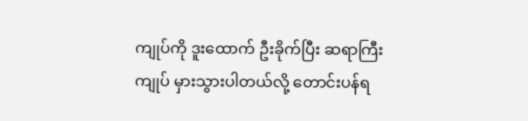ကျုပ်ကို ဒူးထောက် ဦးခိုက်ပြီး ဆရာကြီး ကျုပ် မှားသွားပါတယ်လို့ တောင်းပန်ရ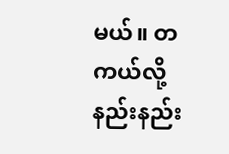မယ်။ တကယ်လို့ နည်းနည်း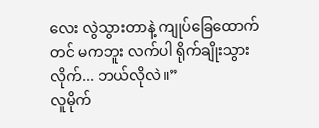လေး လွဲသွားတာနဲ့ ကျုပ်ခြေထောက်တင် မကဘူး လက်ပါ ရိုက်ချိုးသွားလိုက်... ဘယ်လိုလဲ။”
လူမိုက်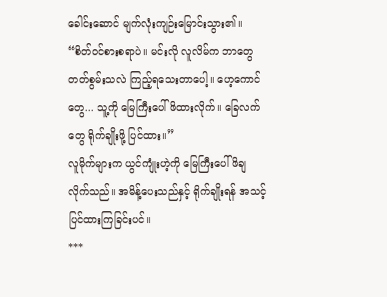ခေါင်းဆောင် မျက်လုံးကျဉ်းမြောင်းသွား၏။ “စိတ်ဝင်စားစရာပဲ။ မင်းလို လူလိမ်က ဘာတွေ တတ်စွမ်းသလဲ ကြည့်ရသေးတာပေါ့။ ဟေ့ကောင်တွေ... သူ့ကို မြေကြီးပေါ် ဖိထားလိုက်။ ခြေလက်တွေ ရိုက်ချိုးဖို့ ပြင်ထား။”
လူမိုက်များက ယွင်ကျုံးဟဲ့ကို မြေကြီးပေါ် ဖိချလိုက်သည်။ အမိန့်ပေးသည်နှင့် ရိုက်ချိုးရန် အသင့် ပြင်ထားကြခြင်းပင်။
***